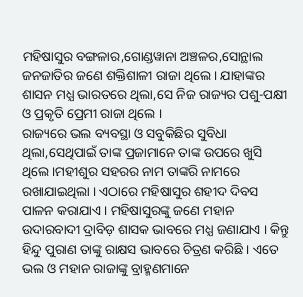ମହିଷାସୁର ବଙ୍ଗଳାର,ଗୋଣ୍ଡୱାନା ଅଞ୍ଚଳର,ସୋନ୍ଥାଲ ଜନଜାତିର ଜଣେ ଶକ୍ତିଶାଳୀ ରାଜା ଥିଲେ । ଯାହାଙ୍କର ଶାସନ ମଧ୍ଯ ଭାରତରେ ଥିଲା,ସେ ନିଜ ରାଜ୍ୟର ପଶୁ-ପକ୍ଷୀ ଓ ପ୍ରକୃତି ପ୍ରେମୀ ରାଜା ଥିଲେ ।
ରାଜ୍ୟରେ ଭଲ ବ୍ୟବସ୍ଥା ଓ ସବୁକିଛିର ସୁବିଧା ଥିଲା,ସେଥିପାଇଁ ତାଙ୍କ ପ୍ରଜାମାନେ ତାଙ୍କ ଉପରେ ଖୁସି ଥିଲେ ।ମହୀଶୁର ସହରର ନାମ ତାଙ୍କରି ନାମରେ ରଖାଯାଇଥିଲା । ଏଠାରେ ମହିଷାସୁର ଶହୀଦ ଦିବସ ପାଳନ କରାଯାଏ । ମହିଷାସୁରଙ୍କୁ ଜଣେ ମହାନ ଉଦାରବାଦୀ ଦ୍ରାବିଡ଼ ଶାସକ ଭାବରେ ମଧ୍ଯ ଜଣାଯାଏ । କିନ୍ତୁ ହିନ୍ଦୁ ପୁରାଣ ତାଙ୍କୁ ରାକ୍ଷସ ଭାବରେ ଚିତ୍ରଣ କରିଛି । ଏତେ ଭଲ ଓ ମହାନ ରାଜାଙ୍କୁ ବ୍ରାହ୍ମଣମାନେ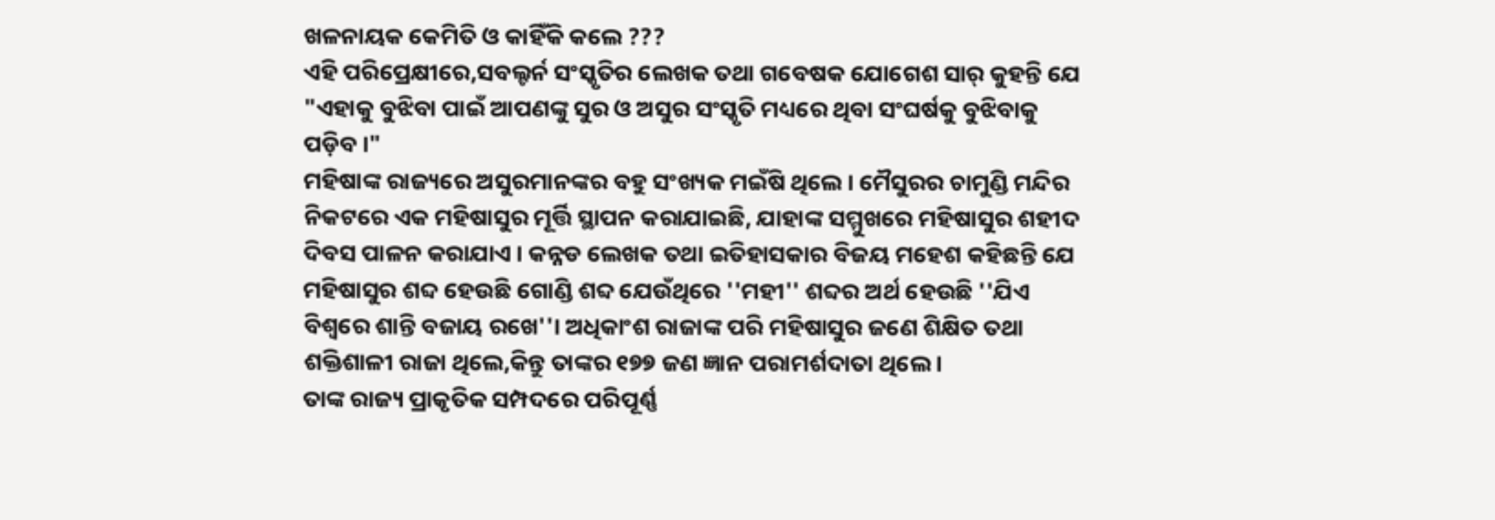ଖଳନାୟକ କେମିତି ଓ କାହିଁକି କଲେ ???
ଏହି ପରିପ୍ରେକ୍ଷୀରେ,ସବଲ୍ଟର୍ନ ସଂସ୍କୃତିର ଲେଖକ ତଥା ଗବେଷକ ଯୋଗେଶ ସାର୍ କୁହନ୍ତି ଯେ "ଏହାକୁ ବୁଝିବା ପାଇଁ ଆପଣଙ୍କୁ ସୁର ଓ ଅସୁର ସଂସ୍କୃତି ମଧ୍ୟରେ ଥିବା ସଂଘର୍ଷକୁ ବୁଝିବାକୁ ପଡ଼ିବ ।"
ମହିଷାଙ୍କ ରାଜ୍ୟରେ ଅସୁରମାନଙ୍କର ବହୁ ସଂଖ୍ୟକ ମଇଁଷି ଥିଲେ। ମୈସୁରର ଚାମୁଣ୍ଡି ମନ୍ଦିର ନିକଟରେ ଏକ ମହିଷାସୁର ମୂର୍ତ୍ତି ସ୍ଥାପନ କରାଯାଇଛି, ଯାହାଙ୍କ ସମ୍ମୁଖରେ ମହିଷାସୁର ଶହୀଦ ଦିବସ ପାଳନ କରାଯାଏ । କନ୍ନଡ ଲେଖକ ତଥା ଇତିହାସକାର ବିଜୟ ମହେଶ କହିଛନ୍ତି ଯେ ମହିଷାସୁର ଶବ୍ଦ ହେଉଛି ଗୋଣ୍ଡି ଶବ୍ଦ ଯେଉଁଥିରେ ''ମହୀ'' ଶବ୍ଦର ଅର୍ଥ ହେଉଛି ''ଯିଏ ବିଶ୍ୱରେ ଶାନ୍ତି ବଜାୟ ରଖେ''। ଅଧିକାଂଶ ରାଜାଙ୍କ ପରି ମହିଷାସୁର ଜଣେ ଶିକ୍ଷିତ ତଥା ଶକ୍ତିଶାଳୀ ରାଜା ଥିଲେ,କିନ୍ତୁ ତାଙ୍କର ୧୭୭ ଜଣ ଜ୍ଞାନ ପରାମର୍ଶଦାତା ଥିଲେ ।
ତାଙ୍କ ରାଜ୍ୟ ପ୍ରାକୃତିକ ସମ୍ପଦରେ ପରିପୂର୍ଣ୍ଣ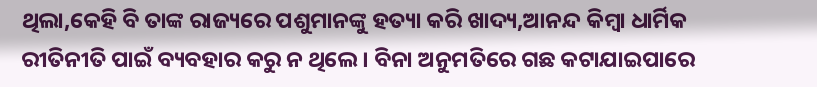ଥିଲା,କେହି ବି ତାଙ୍କ ରାଜ୍ୟରେ ପଶୁମାନଙ୍କୁ ହତ୍ୟା କରି ଖାଦ୍ୟ,ଆନନ୍ଦ କିମ୍ବା ଧାର୍ମିକ ରୀତିନୀତି ପାଇଁ ବ୍ୟବହାର କରୁ ନ ଥିଲେ । ବିନା ଅନୁମତିରେ ଗଛ କଟାଯାଇପାରେ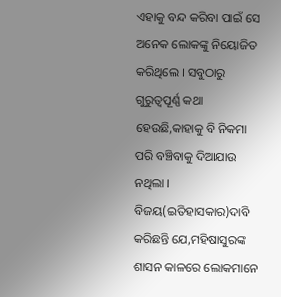ଏହାକୁ ବନ୍ଦ କରିବା ପାଇଁ ସେ ଅନେକ ଲୋକଙ୍କୁ ନିୟୋଜିତ କରିଥିଲେ । ସବୁଠାରୁ ଗୁରୁତ୍ୱପୂର୍ଣ୍ଣ କଥା ହେଉଛି,କାହାକୁ ବି ନିକମା ପରି ବଞ୍ଚିବାକୁ ଦିଆଯାଉ ନଥିଲା ।
ବିଜୟ(ଇତିହାସକାର)ଦାବି କରିଛନ୍ତି ଯେ,ମହିଷାସୁରଙ୍କ ଶାସନ କାଳରେ ଲୋକମାନେ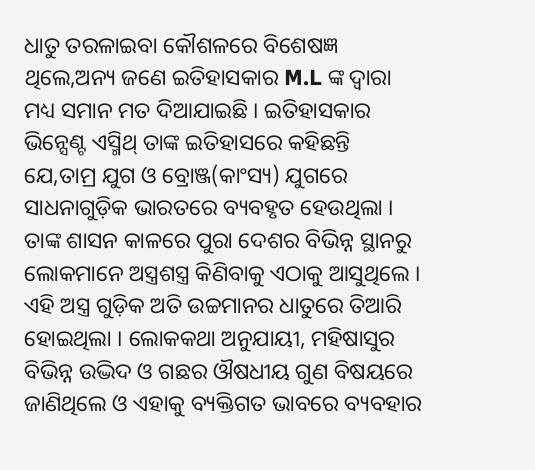ଧାତୁ ତରଳାଇବା କୌଶଳରେ ବିଶେଷଜ୍ଞ ଥିଲେ,ଅନ୍ୟ ଜଣେ ଇତିହାସକାର M.L ଙ୍କ ଦ୍ୱାରା ମଧ୍ୟ ସମାନ ମତ ଦିଆଯାଇଛି । ଇତିହାସକାର ଭିନ୍ସେଣ୍ଟ ଏସ୍ମିଥ୍ ତାଙ୍କ ଇତିହାସରେ କହିଛନ୍ତି ଯେ,ତାମ୍ର ଯୁଗ ଓ ବ୍ରୋଞ୍ଜ(କାଂସ୍ୟ) ଯୁଗରେ ସାଧନାଗୁଡ଼ିକ ଭାରତରେ ବ୍ୟବହୃତ ହେଉଥିଲା ।
ତାଙ୍କ ଶାସନ କାଳରେ ପୁରା ଦେଶର ବିଭିନ୍ନ ସ୍ଥାନରୁ ଲୋକମାନେ ଅସ୍ତ୍ରଶସ୍ତ୍ର କିଣିବାକୁ ଏଠାକୁ ଆସୁଥିଲେ । ଏହି ଅସ୍ତ୍ର ଗୁଡ଼ିକ ଅତି ଉଚ୍ଚମାନର ଧାତୁରେ ତିଆରି ହୋଇଥିଲା । ଲୋକକଥା ଅନୁଯାୟୀ, ମହିଷାସୁର ବିଭିନ୍ନ ଉଦ୍ଭିଦ ଓ ଗଛର ଔଷଧୀୟ ଗୁଣ ବିଷୟରେ ଜାଣିଥିଲେ ଓ ଏହାକୁ ବ୍ୟକ୍ତିଗତ ଭାବରେ ବ୍ୟବହାର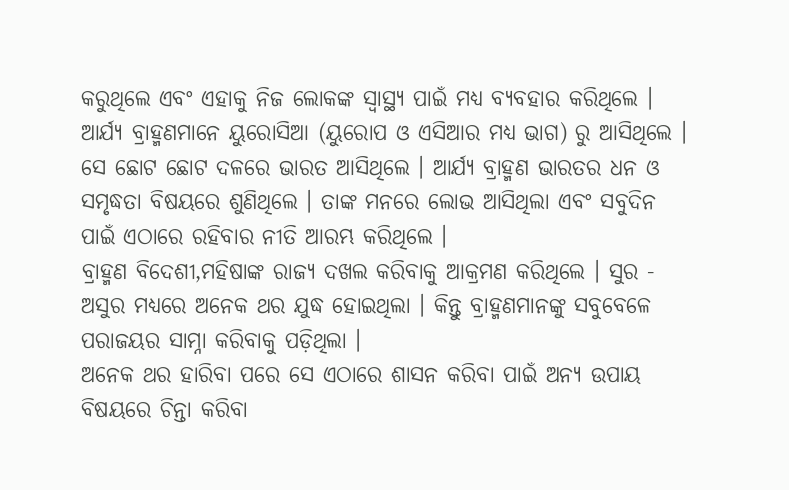କରୁଥିଲେ ଏବଂ ଏହାକୁ ନିଜ ଲୋକଙ୍କ ସ୍ୱାସ୍ଥ୍ୟ ପାଇଁ ମଧ୍ୟ ବ୍ୟବହାର କରିଥିଲେ ।
ଆର୍ଯ୍ୟ ବ୍ରାହ୍ମଣମାନେ ୟୁରୋସିଆ (ୟୁରୋପ ଓ ଏସିଆର ମଧ୍ୟ ଭାଗ) ରୁ ଆସିଥିଲେ । ସେ ଛୋଟ ଛୋଟ ଦଳରେ ଭାରତ ଆସିଥିଲେ । ଆର୍ଯ୍ୟ ବ୍ରାହ୍ମଣ ଭାରତର ଧନ ଓ ସମୃଦ୍ଧତା ବିଷୟରେ ଶୁଣିଥିଲେ । ତାଙ୍କ ମନରେ ଲୋଭ ଆସିଥିଲା ଏବଂ ସବୁଦିନ ପାଇଁ ଏଠାରେ ରହିବାର ନୀତି ଆରମ୍ଭ କରିଥିଲେ ।
ବ୍ରାହ୍ମଣ ବିଦେଶୀ,ମହିଷାଙ୍କ ରାଜ୍ୟ ଦଖଲ କରିବାକୁ ଆକ୍ରମଣ କରିଥିଲେ । ସୁର - ଅସୁର ମଧ୍ୟରେ ଅନେକ ଥର ଯୁଦ୍ଧ ହୋଇଥିଲା । କିନ୍ତୁ ବ୍ରାହ୍ମଣମାନଙ୍କୁ ସବୁବେଳେ ପରାଜୟର ସାମ୍ନା କରିବାକୁ ପଡ଼ିଥିଲା ।
ଅନେକ ଥର ହାରିବା ପରେ ସେ ଏଠାରେ ଶାସନ କରିବା ପାଇଁ ଅନ୍ୟ ଉପାୟ ବିଷୟରେ ଚିନ୍ତା କରିବା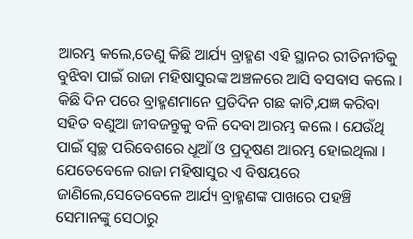ଆରମ୍ଭ କଲେ,ତେଣୁ କିଛି ଆର୍ଯ୍ୟ ବ୍ରାହ୍ମଣ ଏହି ସ୍ଥାନର ରୀତିନୀତିକୁ ବୁଝିବା ପାଇଁ ରାଜା ମହିଷାସୁରଙ୍କ ଅଞ୍ଚଳରେ ଆସି ବସବାସ କଲେ । କିଛି ଦିନ ପରେ ବ୍ରାହ୍ମଣମାନେ ପ୍ରତିଦିନ ଗଛ କାଟି,ଯଜ୍ଞ କରିବା ସହିତ ବଣୁଆ ଜୀବଜନ୍ତୁକୁ ବଳି ଦେବା ଆରମ୍ଭ କଲେ । ଯେଉଁଥି ପାଇଁ ସ୍ୱଚ୍ଛ ପରିବେଶରେ ଧୂଆଁ ଓ ପ୍ରଦୂଷଣ ଆରମ୍ଭ ହୋଇଥିଲା ।
ଯେତେବେଳେ ରାଜା ମହିଷାସୁର ଏ ବିଷୟରେ ଜାଣିଲେ,ସେତେବେଳେ ଆର୍ଯ୍ୟ ବ୍ରାହ୍ମଣଙ୍କ ପାଖରେ ପହଞ୍ଚି ସେମାନଙ୍କୁ ସେଠାରୁ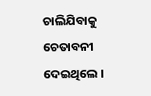ଚାଲିଯିବାକୁ ଚେତାବନୀ ଦେଇଥିଲେ ।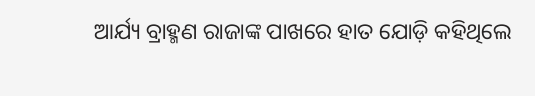ଆର୍ଯ୍ୟ ବ୍ରାହ୍ମଣ ରାଜାଙ୍କ ପାଖରେ ହାତ ଯୋଡ଼ି କହିଥିଲେ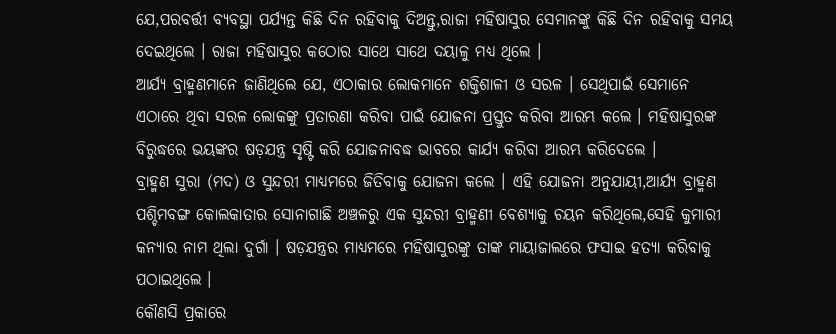ଯେ,ପରବର୍ତ୍ତୀ ବ୍ୟବସ୍ଥା ପର୍ଯ୍ୟନ୍ତ କିଛି ଦିନ ରହିବାକୁ ଦିଅନ୍ତୁ,ରାଜା ମହିଷାସୁର ସେମାନଙ୍କୁ କିଛି ଦିନ ରହିବାକୁ ସମୟ ଦେଇଥିଲେ । ରାଜା ମହିଷାସୁର କଠୋର ସାଥେ ସାଥେ ଦୟାଳୁ ମଧ୍ଯ ଥିଲେ ।
ଆର୍ଯ୍ୟ ବ୍ରାହ୍ମଣମାନେ ଜାଣିଥିଲେ ଯେ, ଏଠାକାର ଲୋକମାନେ ଶକ୍ତିଶାଳୀ ଓ ସରଳ । ସେଥିପାଇଁ ସେମାନେ ଏଠାରେ ଥିବା ସରଳ ଲୋକଙ୍କୁ ପ୍ରତାରଣା କରିବା ପାଇଁ ଯୋଜନା ପ୍ରସ୍ତୁତ କରିବା ଆରମ୍ଭ କଲେ । ମହିଷାସୁରଙ୍କ ବିରୁଦ୍ଧରେ ଭୟଙ୍କର ଷଡ଼ଯନ୍ତ୍ର ସୃଷ୍ଟି କରି ଯୋଜନାବଦ୍ଧ ଭାବରେ କାର୍ଯ୍ୟ କରିବା ଆରମ୍ଭ କରିଦେଲେ ।
ବ୍ରାହ୍ମଣ ସୁରା (ମଦ) ଓ ସୁନ୍ଦରୀ ମାଧ୍ୟମରେ ଜିତିବାକୁ ଯୋଜନା କଲେ । ଏହି ଯୋଜନା ଅନୁଯାୟୀ,ଆର୍ଯ୍ୟ ବ୍ରାହ୍ମଣ ପଶ୍ଚିମବଙ୍ଗ କୋଲକାତାର ସୋନାଗାଛି ଅଞ୍ଚଳରୁ ଏକ ସୁନ୍ଦରୀ ବ୍ରାହ୍ମଣୀ ବେଶ୍ୟାକୁ ଚୟନ କରିଥିଲେ,ସେହି କୁମାରୀ କନ୍ୟାର ନାମ ଥିଲା ଦୁର୍ଗା । ଷଡ଼ଯନ୍ତ୍ରର ମାଧ୍ୟମରେ ମହିଷାସୁରଙ୍କୁ ତାଙ୍କ ମାୟାଜାଲରେ ଫସାଇ ହତ୍ୟା କରିବାକୁ ପଠାଇଥିଲେ ।
କୌଣସି ପ୍ରକାରେ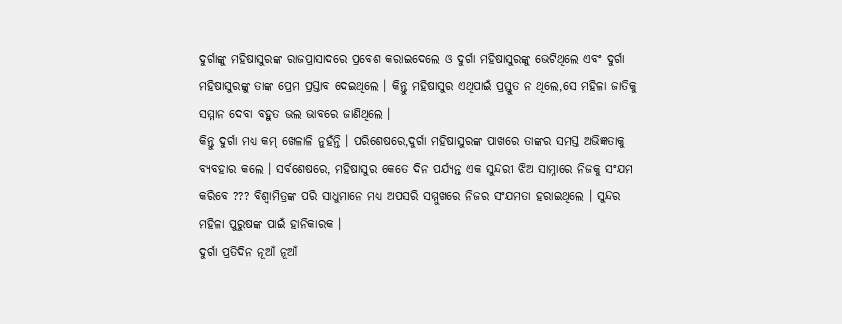ଦୁର୍ଗାଙ୍କୁ ମହିଷାସୁରଙ୍କ ରାଜପ୍ରାସାଦରେ ପ୍ରବେଶ କରାଇଦେଲେ ଓ ଦୁର୍ଗା ମହିଷାସୁରଙ୍କୁ ଭେଟିଥିଲେ ଏବଂ ଦୁର୍ଗା ମହିଷାସୁରଙ୍କୁ ତାଙ୍କ ପ୍ରେମ ପ୍ରସ୍ତାବ ଦେଇଥିଲେ । କିନ୍ତୁ ମହିଷାସୁର ଏଥିପାଇଁ ପ୍ରସ୍ତୁତ ନ ଥିଲେ,ସେ ମହିଳା ଜାତିକୁ ସମ୍ମାନ ଦେବା ବହୁତ ଭଲ ଭାବରେ ଜାଣିଥିଲେ ।
କିନ୍ତୁ ଦୁର୍ଗା ମଧ୍ଯ କମ୍ ଖେଳାଳି ନୁହଁନ୍ତି । ପରିଶେଷରେ,ଦୁର୍ଗା ମହିଷାସୁରଙ୍କ ପାଖରେ ତାଙ୍କର ସମସ୍ତ ଅଭିଜ୍ଞତାକୁ ବ୍ୟବହାର କଲେ । ସର୍ବଶେଷରେ, ମହିଷାସୁର କେତେ ଦିନ ପର୍ଯ୍ୟନ୍ତ ଏକ ସୁନ୍ଦରୀ ଝିଅ ସାମ୍ନାରେ ନିଜକୁ ସଂଯମ କରିବେ ??? ବିଶ୍ୱାମିତ୍ରଙ୍କ ପରି ସାଧୁମାନେ ମଧ୍ୟ ଅପସରି ସମ୍ମୁଖରେ ନିଜର ସଂଯମତା ହରାଇଥିଲେ । ସୁନ୍ଦର ମହିଳା ପୁରୁଷଙ୍କ ପାଇଁ ହାନିକାରକ ।
ଦୁର୍ଗା ପ୍ରତିଦିନ ନୂଆଁ ନୂଆଁ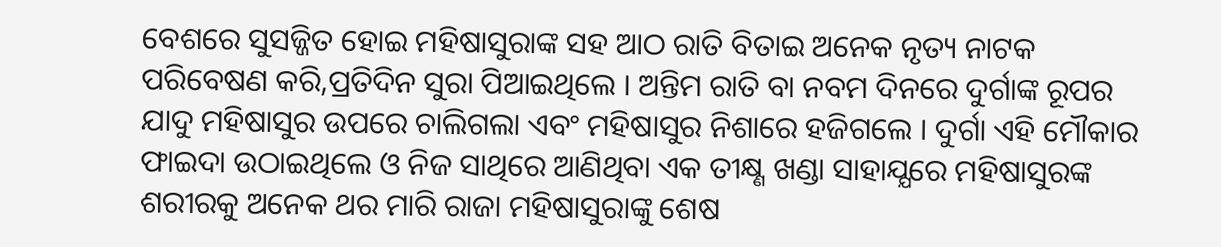ବେଶରେ ସୁସଜ୍ଜିତ ହୋଇ ମହିଷାସୁରାଙ୍କ ସହ ଆଠ ରାତି ବିତାଇ ଅନେକ ନୃତ୍ୟ ନାଟକ ପରିବେଷଣ କରି,ପ୍ରତିଦିନ ସୁରା ପିଆଇଥିଲେ । ଅନ୍ତିମ ରାତି ବା ନବମ ଦିନରେ ଦୁର୍ଗାଙ୍କ ରୂପର ଯାଦୁ ମହିଷାସୁର ଉପରେ ଚାଲିଗଲା ଏବଂ ମହିଷାସୁର ନିଶାରେ ହଜିଗଲେ । ଦୁର୍ଗା ଏହି ମୌକାର ଫାଇଦା ଉଠାଇଥିଲେ ଓ ନିଜ ସାଥିରେ ଆଣିଥିବା ଏକ ତୀକ୍ଷ୍ଣ ଖଣ୍ଡା ସାହାଯ୍ଯରେ ମହିଷାସୁରଙ୍କ ଶରୀରକୁ ଅନେକ ଥର ମାରି ରାଜା ମହିଷାସୁରାଙ୍କୁ ଶେଷ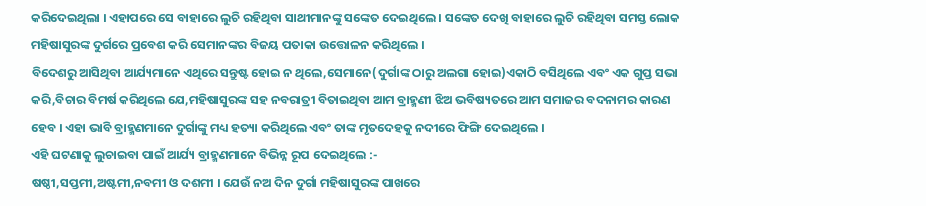କରିଦେଇଥିଲା । ଏହାପରେ ସେ ବାହାରେ ଲୁଚି ରହିଥିବା ସାଥୀମାନଙ୍କୁ ସଙ୍କେତ ଦେଇଥିଲେ । ସଙ୍କେତ ଦେଖି ବାହାରେ ଲୁଚି ରହିଥିବା ସମସ୍ତ ଲୋକ ମହିଷାସୁରଙ୍କ ଦୁର୍ଗରେ ପ୍ରବେଶ କରି ସେମାନଙ୍କର ବିଜୟ ପତାକା ଉତ୍ତୋଳନ କରିଥିଲେ ।
ବିଦେଶରୁ ଆସିଥିବା ଆର୍ଯ୍ୟମାନେ ଏଥିରେ ସନ୍ତୁଷ୍ଟ ହୋଇ ନ ଥିଲେ,ସେମାନେ(ଦୁର୍ଗାଙ୍କ ଠାରୁ ଅଲଗା ହୋଇ)ଏକାଠି ବସିଥିଲେ ଏବଂ ଏକ ଗୁପ୍ତ ସଭା କରି,ବିଚାର ବିମର୍ଷ କରିଥିଲେ ଯେ,ମହିଷାସୁରଙ୍କ ସହ ନବରାତ୍ରୀ ବିତାଇଥିବା ଆମ ବ୍ରାହ୍ମଣୀ ଝିଅ ଭବିଷ୍ୟତରେ ଆମ ସମାଜର ବଦନାମର କାରଣ ହେବ । ଏହା ଭାବି ବ୍ରାହ୍ମଣମାନେ ଦୁର୍ଗାଙ୍କୁ ମଧ୍ୟ ହତ୍ୟା କରିଥିଲେ ଏବଂ ତାଙ୍କ ମୃତଦେହକୁ ନଦୀରେ ଫିଙ୍ଗି ଦେଇଥିଲେ ।
ଏହି ଘଟଣାକୁ ଲୁଚାଇବା ପାଇଁ ଆର୍ଯ୍ୟ ବ୍ରାହ୍ମଣମାନେ ବିଭିନ୍ନ ରୂପ ଦେଇଥିଲେ :-
ଷଷ୍ଠୀ,ସପ୍ତମୀ,ଅଷ୍ଟମୀ,ନବମୀ ଓ ଦଶମୀ । ଯେଉଁ ନଅ ଦିନ ଦୁର୍ଗା ମହିଷାସୁରଙ୍କ ପାଖରେ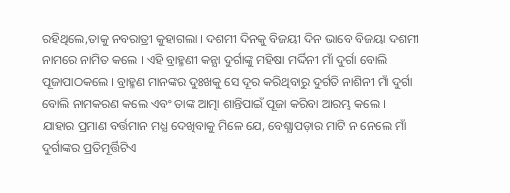ରହିଥିଲେ,ତାକୁ ନବରାତ୍ରୀ କୁହାଗଲା । ଦଶମୀ ଦିନକୁ ବିଜୟୀ ଦିନ ଭାବେ ବିଜୟା ଦଶମୀ ନାମରେ ନାମିତ କଲେ । ଏହି ବ୍ରାହ୍ମଣୀ କନ୍ଯା ଦୁର୍ଗାଙ୍କୁ ମହିଷା ମର୍ଦ୍ଦିନୀ ମାଁ ଦୁର୍ଗା ବୋଲି ପୂଜାପାଠକଲେ । ବ୍ରାହ୍ମଣ ମାନଙ୍କର ଦୁଃଖକୁ ସେ ଦୂର କରିଥିବାରୁ ଦୁର୍ଗତି ନାଶିନୀ ମାଁ ଦୁର୍ଗା ବୋଲି ନାମକରଣ କଲେ ଏବଂ ତାଙ୍କ ଆତ୍ମା ଶାନ୍ତିପାଇଁ ପୂଜା କରିବା ଆରମ୍ଭ କଲେ ।
ଯାହାର ପ୍ରମାଣ ବର୍ତ୍ତମାନ ମଧ୍ଯ ଦେଖିବାକୁ ମିଳେ ଯେ, ବେଶ୍ଯାପଡ଼ାର ମାଟି ନ ନେଲେ ମାଁ ଦୁର୍ଗାଙ୍କର ପ୍ରତିମୂର୍ତ୍ତିଟିଏ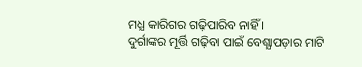ମଧ୍ଯ କାରିଗର ଗଢ଼ିପାରିବ ନାହିଁ ।
ଦୁର୍ଗାଙ୍କର ମୂର୍ତ୍ତି ଗଢ଼ିବା ପାଇଁ ବେଶ୍ଯାପଡ଼ାର ମାଟି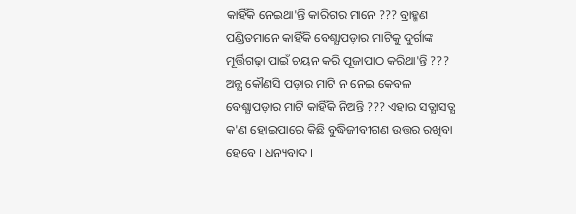କାହିଁକି ନେଇଥା'ନ୍ତି କାରିଗର ମାନେ ??? ବ୍ରାହ୍ମଣ ପଣ୍ଡିତମାନେ କାହିଁକି ବେଶ୍ଯାପଡ଼ାର ମାଟିକୁ ଦୁର୍ଗାଙ୍କ ମୂର୍ତ୍ତିଗଢ଼ା ପାଇଁ ଚୟନ କରି ପୂଜାପାଠ କରିଥା'ନ୍ତି ??? ଅନ୍ଯ କୌଣସି ପଡ଼ାର ମାଟି ନ ନେଇ କେବଳ ବେଶ୍ଯାପଡ଼ାର ମାଟି କାହିଁକି ନିଅନ୍ତି ??? ଏହାର ସତ୍ଯାସତ୍ଯ କ'ଣ ହୋଇପାରେ କିଛି ବୁଦ୍ଧିଜୀବୀଗଣ ଉତ୍ତର ରଖିବା ହେବେ । ଧନ୍ୟବାଦ ।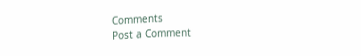Comments
Post a Comment